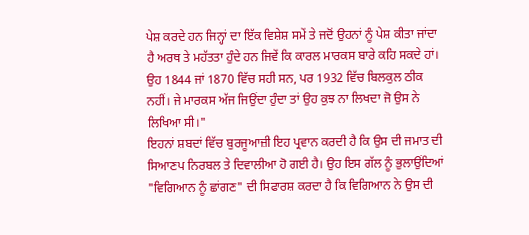ਪੇਸ਼ ਕਰਦੇ ਹਨ ਜਿਨ੍ਹਾਂ ਦਾ ਇੱਕ ਵਿਸ਼ੇਸ਼ ਸਮੇਂ ਤੇ ਜਦੋਂ ਉਹਨਾਂ ਨੂੰ ਪੇਸ਼ ਕੀਤਾ ਜਾਂਦਾ ਹੈ ਅਰਥ ਤੇ ਮਹੱਤਤਾ ਹੁੰਦੇ ਹਨ ਜਿਵੇਂ ਕਿ ਕਾਰਲ ਮਾਰਕਸ ਬਾਰੇ ਕਹਿ ਸਕਦੇ ਹਾਂ। ਉਹ 1844 ਜਾਂ 1870 ਵਿੱਚ ਸਹੀ ਸਨ, ਪਰ 1932 ਵਿੱਚ ਬਿਲਕੁਲ ਠੀਕ ਨਹੀਂ। ਜੇ ਮਾਰਕਸ ਅੱਜ ਜਿਉਂਦਾ ਹੁੰਦਾ ਤਾਂ ਉਹ ਕੁਝ ਨਾ ਲਿਖਦਾ ਜੋ ਉਸ ਨੇ ਲਿਖਿਆ ਸੀ।"
ਇਹਨਾਂ ਸ਼ਬਦਾਂ ਵਿੱਚ ਬੁਰਜੂਆਜ਼ੀ ਇਹ ਪ੍ਰਵਾਨ ਕਰਦੀ ਹੈ ਕਿ ਉਸ ਦੀ ਜਮਾਤ ਦੀ ਸਿਆਣਪ ਨਿਰਬਲ ਤੇ ਦਿਵਾਲੀਆ ਹੋ ਗਈ ਹੈ। ਉਹ ਇਸ ਗੱਲ ਨੂੰ ਭੁਲਾਉਂਦਿਆਂ "ਵਿਗਿਆਨ ਨੂੰ ਛਾਂਗਣ" ਦੀ ਸਿਫਾਰਸ਼ ਕਰਦਾ ਹੈ ਕਿ ਵਿਗਿਆਨ ਨੇ ਉਸ ਦੀ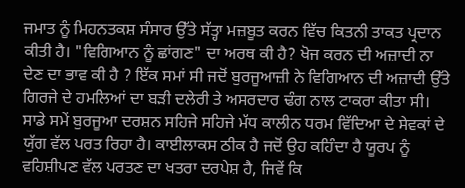ਜਮਾਤ ਨੂੰ ਮਿਹਨਤਕਸ਼ ਸੰਸਾਰ ਉੱਤੇ ਸੱਤ੍ਹਾ ਮਜ਼ਬੂਤ ਕਰਨ ਵਿੱਚ ਕਿਤਨੀ ਤਾਕਤ ਪ੍ਰਦਾਨ ਕੀਤੀ ਹੈ। "ਵਿਗਿਆਨ ਨੂੰ ਛਾਂਗਣ" ਦਾ ਅਰਥ ਕੀ ਹੈ? ਖੋਜ ਕਰਨ ਦੀ ਅਜ਼ਾਦੀ ਨਾ ਦੇਣ ਦਾ ਭਾਵ ਕੀ ਹੈ ? ਇੱਕ ਸਮਾਂ ਸੀ ਜਦੋਂ ਬੁਰਜੂਆਜ਼ੀ ਨੇ ਵਿਗਿਆਨ ਦੀ ਅਜ਼ਾਦੀ ਉੱਤੇ ਗਿਰਜੇ ਦੇ ਹਮਲਿਆਂ ਦਾ ਬੜੀ ਦਲੇਰੀ ਤੇ ਅਸਰਦਾਰ ਢੰਗ ਨਾਲ ਟਾਕਰਾ ਕੀਤਾ ਸੀ। ਸਾਡੇ ਸਮੇਂ ਬੁਰਜੂਆ ਦਰਸ਼ਨ ਸਹਿਜੇ ਸਹਿਜੇ ਮੱਧ ਕਾਲੀਨ ਧਰਮ ਵਿੱਦਿਆ ਦੇ ਸੇਵਕਾਂ ਦੇ ਯੁੱਗ ਵੱਲ ਪਰਤ ਰਿਹਾ ਹੈ। ਕਾਈਲਾਕਸ ਠੀਕ ਹੈ ਜਦੋਂ ਉਹ ਕਹਿੰਦਾ ਹੈ ਯੂਰਪ ਨੂੰ ਵਹਿਸ਼ੀਪਣ ਵੱਲ ਪਰਤਣ ਦਾ ਖਤਰਾ ਦਰਪੇਸ਼ ਹੈ, ਜਿਵੇਂ ਕਿ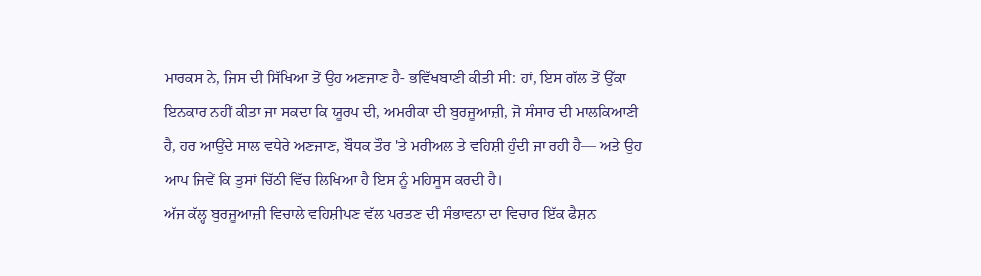ਮਾਰਕਸ ਨੇ, ਜਿਸ ਦੀ ਸਿੱਖਿਆ ਤੋਂ ਉਹ ਅਣਜਾਣ ਹੈ- ਭਵਿੱਖਬਾਣੀ ਕੀਤੀ ਸੀ: ਹਾਂ, ਇਸ ਗੱਲ ਤੋਂ ਉੱਕਾ ਇਨਕਾਰ ਨਹੀਂ ਕੀਤਾ ਜਾ ਸਕਦਾ ਕਿ ਯੂਰਪ ਦੀ, ਅਮਰੀਕਾ ਦੀ ਬੁਰਜੂਆਜ਼ੀ, ਜੋ ਸੰਸਾਰ ਦੀ ਮਾਲਕਿਆਣੀ ਹੈ, ਹਰ ਆਉਂਦੇ ਸਾਲ ਵਧੇਰੇ ਅਣਜਾਣ, ਬੌਧਕ ਤੌਰ 'ਤੇ ਮਰੀਅਲ ਤੇ ਵਹਿਸ਼ੀ ਹੁੰਦੀ ਜਾ ਰਹੀ ਹੈ— ਅਤੇ ਉਹ ਆਪ ਜਿਵੇਂ ਕਿ ਤੁਸਾਂ ਚਿੱਠੀ ਵਿੱਚ ਲਿਖਿਆ ਹੈ ਇਸ ਨੂੰ ਮਹਿਸੂਸ ਕਰਦੀ ਹੈ।
ਅੱਜ ਕੱਲ੍ਹ ਬੁਰਜੂਆਜ਼ੀ ਵਿਚਾਲੇ ਵਹਿਸ਼ੀਪਣ ਵੱਲ ਪਰਤਣ ਦੀ ਸੰਭਾਵਨਾ ਦਾ ਵਿਚਾਰ ਇੱਕ ਫੈਸ਼ਨ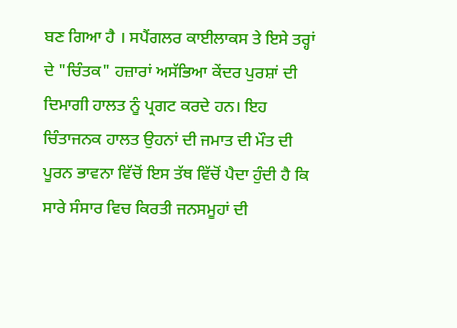ਬਣ ਗਿਆ ਹੈ । ਸਪੈਂਗਲਰ ਕਾਈਲਾਕਸ ਤੇ ਇਸੇ ਤਰ੍ਹਾਂ ਦੇ "ਚਿੰਤਕ" ਹਜ਼ਾਰਾਂ ਅਸੱਭਿਆ ਕੇਂਦਰ ਪੁਰਸ਼ਾਂ ਦੀ ਦਿਮਾਗੀ ਹਾਲਤ ਨੂੰ ਪ੍ਰਗਟ ਕਰਦੇ ਹਨ। ਇਹ ਚਿੰਤਾਜਨਕ ਹਾਲਤ ਉਹਨਾਂ ਦੀ ਜਮਾਤ ਦੀ ਮੌਤ ਦੀ ਪੂਰਨ ਭਾਵਨਾ ਵਿੱਚੋਂ ਇਸ ਤੱਥ ਵਿੱਚੋਂ ਪੈਦਾ ਹੁੰਦੀ ਹੈ ਕਿ ਸਾਰੇ ਸੰਸਾਰ ਵਿਚ ਕਿਰਤੀ ਜਨਸਮੂਹਾਂ ਦੀ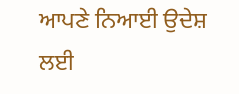ਆਪਣੇ ਨਿਆਈ ਉਦੇਸ਼ ਲਈ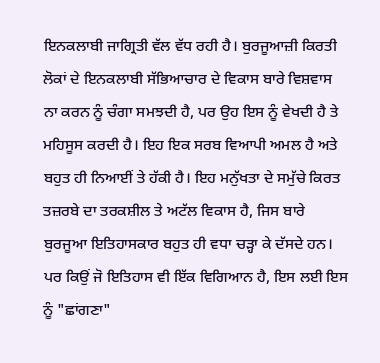ਇਨਕਲਾਬੀ ਜਾਗ੍ਰਿਤੀ ਵੱਲ ਵੱਧ ਰਹੀ ਹੈ। ਬੁਰਜੂਆਜ਼ੀ ਕਿਰਤੀ ਲੋਕਾਂ ਦੇ ਇਨਕਲਾਬੀ ਸੱਭਿਆਚਾਰ ਦੇ ਵਿਕਾਸ ਬਾਰੇ ਵਿਸ਼ਵਾਸ ਨਾ ਕਰਨ ਨੂੰ ਚੰਗਾ ਸਮਝਦੀ ਹੈ, ਪਰ ਉਹ ਇਸ ਨੂੰ ਵੇਖਦੀ ਹੈ ਤੇ ਮਹਿਸੂਸ ਕਰਦੀ ਹੈ। ਇਹ ਇਕ ਸਰਬ ਵਿਆਪੀ ਅਮਲ ਹੈ ਅਤੇ ਬਹੁਤ ਹੀ ਨਿਆਈਂ ਤੇ ਹੱਕੀ ਹੈ। ਇਹ ਮਨੁੱਖਤਾ ਦੇ ਸਮੁੱਚੇ ਕਿਰਤ ਤਜ਼ਰਬੇ ਦਾ ਤਰਕਸ਼ੀਲ ਤੇ ਅਟੱਲ ਵਿਕਾਸ ਹੈ, ਜਿਸ ਬਾਰੇ ਬੁਰਜੂਆ ਇਤਿਹਾਸਕਾਰ ਬਹੁਤ ਹੀ ਵਧਾ ਚੜ੍ਹਾ ਕੇ ਦੱਸਦੇ ਹਨ। ਪਰ ਕਿਉਂ ਜੋ ਇਤਿਹਾਸ ਵੀ ਇੱਕ ਵਿਗਿਆਨ ਹੈ, ਇਸ ਲਈ ਇਸ ਨੂੰ "ਛਾਂਗਣਾ"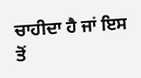ਚਾਹੀਦਾ ਹੈ ਜਾਂ ਇਸ ਤੋਂ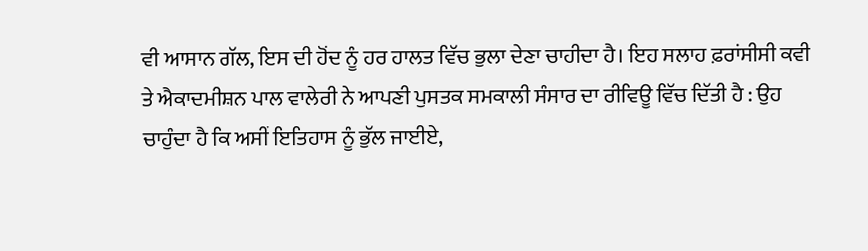ਵੀ ਆਸਾਨ ਗੱਲ, ਇਸ ਦੀ ਹੋਂਦ ਨੂੰ ਹਰ ਹਾਲਤ ਵਿੱਚ ਭੁਲਾ ਦੇਣਾ ਚਾਹੀਦਾ ਹੈ। ਇਹ ਸਲਾਹ ਫ਼ਰਾਂਸੀਸੀ ਕਵੀ ਤੇ ਐਕਾਦਮੀਸ਼ਨ ਪਾਲ ਵਾਲੇਰੀ ਨੇ ਆਪਣੀ ਪੁਸਤਕ ਸਮਕਾਲੀ ਸੰਸਾਰ ਦਾ ਰੀਵਿਊ ਵਿੱਚ ਦਿੱਤੀ ਹੈ : ਉਹ ਚਾਹੁੰਦਾ ਹੈ ਕਿ ਅਸੀਂ ਇਤਿਹਾਸ ਨੂੰ ਭੁੱਲ ਜਾਈਏ,